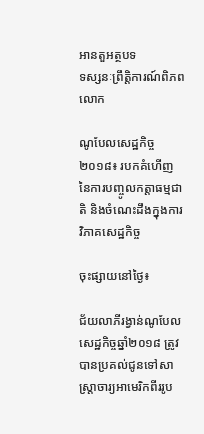អានតួអត្ថបទ
ទស្សនៈព្រឹត្តិការណ៍ពិភពលោក

ណូបែលសេដ្ឋកិច្ច២០១៨៖ របកគំហើញនៃការបញ្ចូលកត្តាធម្មជាតិ និងចំណេះដឹងក្នុងការវិភាគសេដ្ឋកិច្ច

ចុះផ្សាយនៅថ្ងៃ៖

ជ័យលាភីរង្វាន់ណូបែលសេដ្ឋកិច្ចឆ្នាំ២០១៨ ត្រូវបានប្រគល់ជូនទៅសាស្ត្រាចារ្យអាមេរិកពីររូប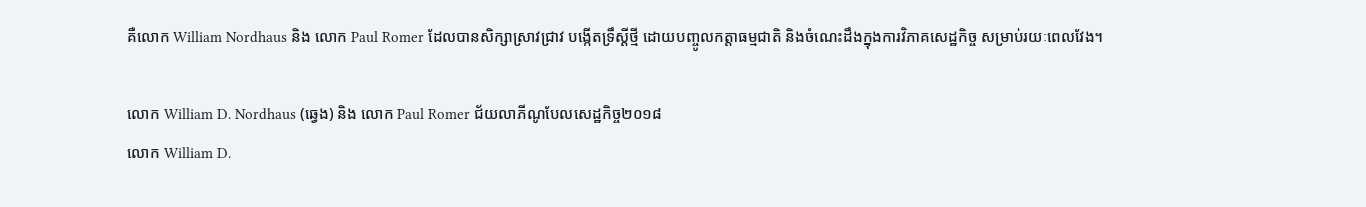គឺលោក William Nordhaus និង លោក Paul Romer ដែលបានសិក្សាស្រាវជ្រាវ បង្កើតទ្រឹស្ដីថ្មី ដោយបញ្ចូលកត្តាធម្មជាតិ និងចំណេះដឹងក្នុងការវិភាគសេដ្ឋកិច្ច សម្រាប់រយៈពេលវែង។

លោក William D. Nordhaus (ឆ្វេង) និង លោក Paul Romer ជ័យលាភីណូបែលសេដ្ឋកិច្ច២០១៨
លោក William D.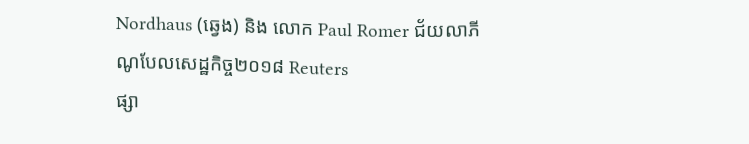Nordhaus (ឆ្វេង) និង លោក Paul Romer ជ័យលាភីណូបែលសេដ្ឋកិច្ច២០១៨ Reuters
ផ្សា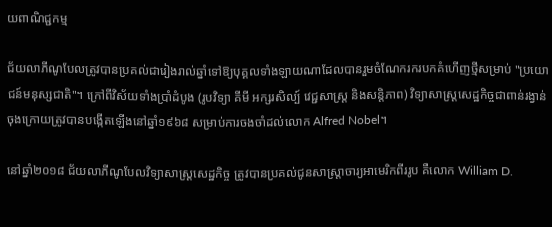យពាណិជ្ជកម្ម

ជ័យលាភីណូបែលត្រូវបានប្រគល់ជារៀងរាល់ឆ្នាំទៅឱ្យបុគ្គលទាំងឡាយណាដែលបានរួមចំណែករករបកគំហើញថ្មីសម្រាប់ "ប្រយោជន៍មនុស្សជាតិ"។ ក្រៅពីវិស័យទាំងប្រាំដំបូង (រូបវិទ្យា គីមី អក្សរសិល្ប៍ វេជ្ជសាស្ត្រ និងសន្តិភាព) វិទ្យាសាស្ដ្រសេដ្ឋកិច្ចជាពាន់រង្វាន់ចុងក្រោយត្រូវបានបង្កើតឡើងនៅឆ្នាំ១៩៦៨ សម្រាប់ការចងចាំដល់លោក Alfred Nobel។

នៅឆ្នាំ២០១៨ ជ័យលាភីណូបែលវិទ្យាសាស្រ្ដសេដ្ឋកិច្ច ត្រូវបានប្រគល់ជូនសាស្ត្រាចារ្យអាមេរិកពីររូប គឺលោក William D.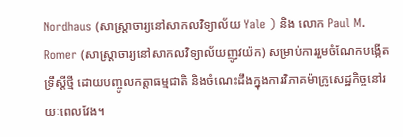Nordhaus (សាស្ត្រាចារ្យនៅសាកលវិទ្យាល័យ Yale ) និង លោក Paul M. Romer (សាស្រ្ដាចារ្យនៅសាកលវិទ្យាល័យញូវយ៉ក) សម្រាប់ការរួមចំណែកបង្កើតទ្រឹស្ដីថ្មី ដោយបញ្ចូលកត្តាធម្មជាតិ និងចំណេះដឹងក្នុងការវិភាគម៉ាក្រូសេដ្ឋកិច្ចនៅរយៈពេលវែង។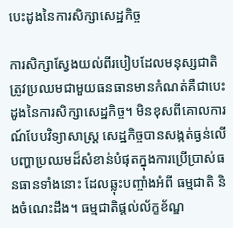បេះដូងនៃការសិក្សាសេដ្ឋកិច្ច

ការសិក្សាស្វែងយល់ពីរបៀបដែលមនុស្សជាតិត្រូវប្រឈមជាមួយធនធានមានកំណត់គឺជាបេះដូងនៃការសិក្សាសេដ្ឋកិច្ច។ មិនខុសពីគោលការណ៍បែបវិទ្យាសាស្រ្ដ សេដ្ឋកិច្ចបានសង្កត់ធ្ងន់លើ បញ្ហាប្រឈមដ៏សំខាន់បំផុតក្នុងការប្រើប្រាស់ធនធានទាំងនោះ ដែលឆ្លុះបញ្ចាំងអំពី ធម្មជាតិ និងចំណេះដឹង។ ធម្មជាតិផ្តល់ល័ក្ខខ័ណ្ឌ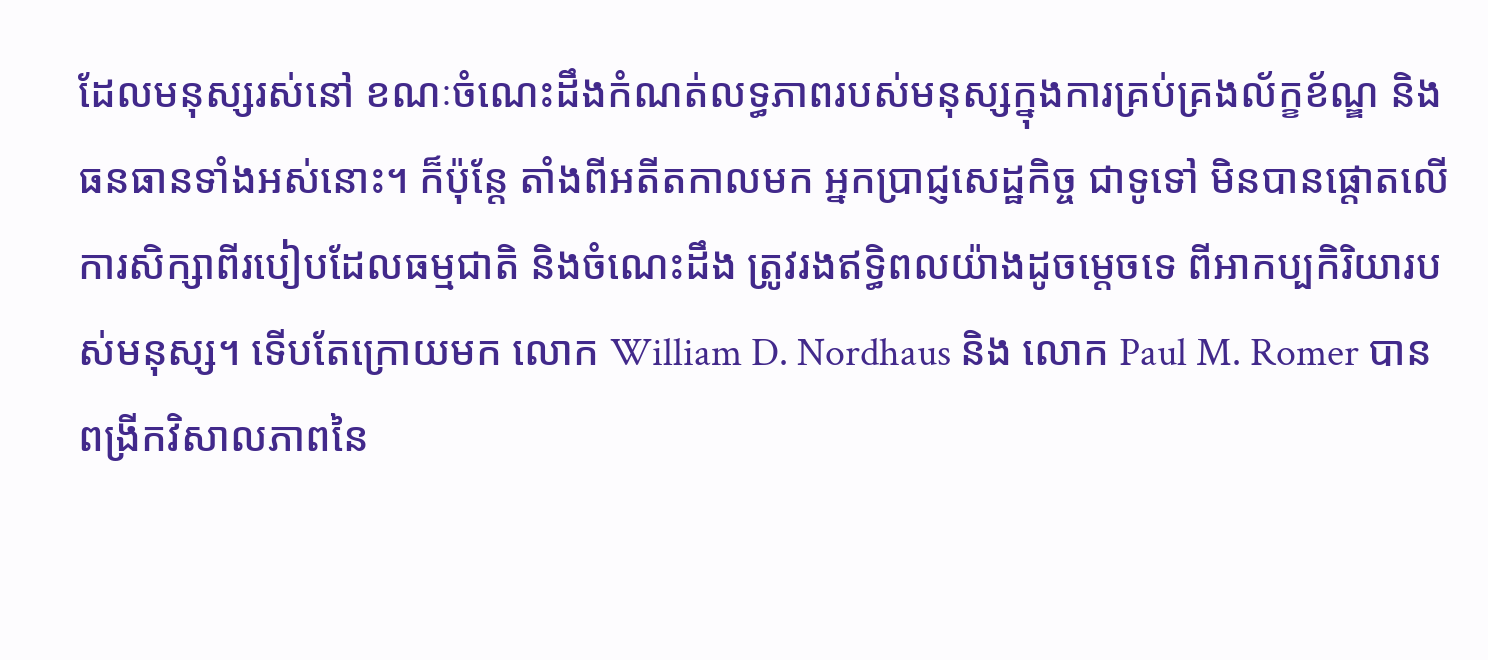ដែលមនុស្សរស់នៅ ខណៈចំណេះដឹងកំណត់លទ្ធភាពរបស់មនុស្សក្នុងការគ្រប់គ្រងល័ក្ខខ័ណ្ឌ និងធនធានទាំងអស់នោះ។ ក៏ប៉ុន្តែ តាំងពីអតីតកាលមក អ្នកប្រាជ្ញសេដ្ឋកិច្ច ជាទូទៅ មិនបានផ្តោតលើការសិក្សាពីរបៀបដែលធម្មជាតិ និងចំណេះដឹង ត្រូវរងឥទ្ធិពលយ៉ាងដូចម្ដេចទេ ពីអាកប្បកិរិយារបស់មនុស្ស។ ទើបតែក្រោយមក លោក William D. Nordhaus និង លោក Paul M. Romer បានពង្រីកវិសាលភាពនៃ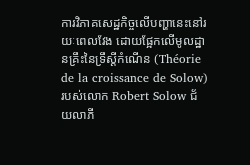ការវិភាគសេដ្ឋកិច្ចលើបញ្ហានេះនៅរយៈពេលវែង ដោយផ្អែកលើមូលដ្ឋានគ្រឹះនៃទ្រឹស្ដីកំណើន (Théorie de la croissance de Solow) របស់លោក Robert Solow ជ័យលាភី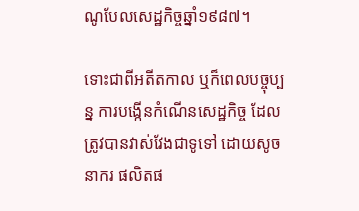ណូបែលសេដ្ឋកិច្ចឆ្នាំ១៩៨៧។

ទោះជាពីអតីតកាល ឬក៏ពេលបច្ចុប្បន្ន ការបង្កើនកំណើនសេដ្ឋកិច្ច ដែលត្រូវបានវាស់វែងជាទូទៅ ដោយសូចនាករ ផលិតផ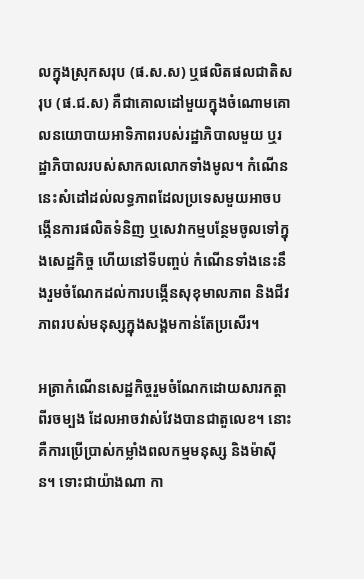លក្នុងស្រុកសរុប (ផ.ស.ស) ឬផលិតផលជាតិសរុប (ផ.ជ.ស) គឺជាគោលដៅមួយក្នុងចំណោមគោលនយោបាយអាទិភាពរបស់រដ្ឋាភិបាលមួយ ឬរដ្ឋាភិបាលរបស់សាកលលោកទាំងមូល។ កំណើននេះសំដៅដល់លទ្ធភាពដែលប្រទេសមួយអាចបង្កើនការផលិតទំនិញ ឬសេវាកម្មបន្ថែមចូលទៅក្នុងសេដ្ឋកិច្ច ហើយនៅទីបញ្ចប់ កំណើនទាំងនេះនឹងរួមចំណែកដល់ការបង្កើនសុខុមាលភាព និងជីវភាពរបស់មនុស្សក្នុងសង្គមកាន់តែប្រសើរ។

អត្រាកំណើនសេដ្ឋកិច្ចរួមចំណែកដោយសារកត្តាពីរចម្បង ដែលអាចវាស់វែងបានជាតួលេខ។ នោះគឺការប្រើប្រាស់កម្លាំងពលកម្មមនុស្ស និងម៉ាស៊ីន។ ទោះជាយ៉ាងណា កា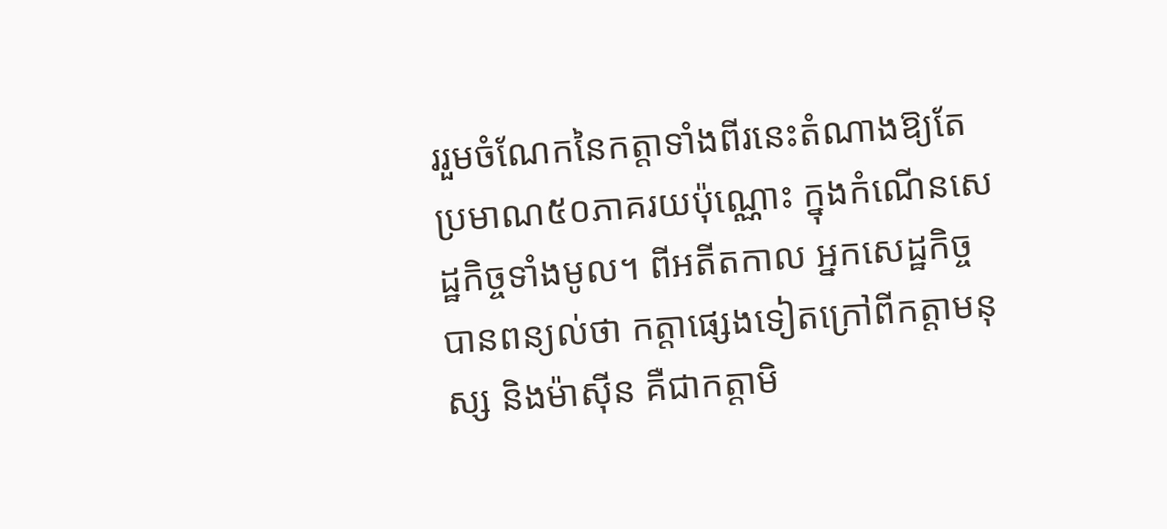ររួមចំណែកនៃកត្តាទាំងពីរនេះតំណាងឱ្យតែប្រមាណ៥០ភាគរយប៉ុណ្ណោះ ក្នុងកំណើនសេដ្ឋកិច្ចទាំងមូល។ ពីអតីតកាល អ្នកសេដ្ឋកិច្ចបានពន្យល់ថា កត្តាផ្សេងទៀតក្រៅពីកត្តាមនុស្ស និងម៉ាស៊ីន គឺជាកត្តាមិ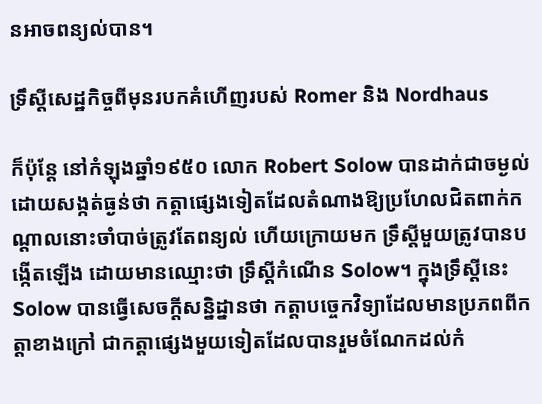នអាចពន្យល់បាន។

ទ្រឹស្ដីសេដ្ឋកិច្ចពីមុនរបកគំហើញរបស់ Romer និង Nordhaus

ក៏ប៉ុន្តែ នៅកំឡុងឆ្នាំ១៩៥០ លោក Robert Solow បានដាក់ជាចម្ងល់ ដោយសង្កត់ធ្ងន់ថា កត្តាផ្សេងទៀតដែលតំណាងឱ្យប្រហែលជិតពាក់កណ្តាលនោះចាំបាច់ត្រូវតែពន្យល់ ហើយក្រោយមក ទ្រឹស្ដីមួយត្រូវបានបង្កើតឡើង ដោយមានឈ្មោះថា ទ្រឹស្ដីកំណើន Solow។ ក្នុងទ្រឹស្ដីនេះ Solow បានធ្វើសេចក្តីសន្និដ្នានថា កត្តាបច្ចេកវិទ្យាដែលមានប្រភពពីកត្តាខាងក្រៅ ជាកត្តាផ្សេងមួយទៀតដែលបានរួមចំណែកដល់កំ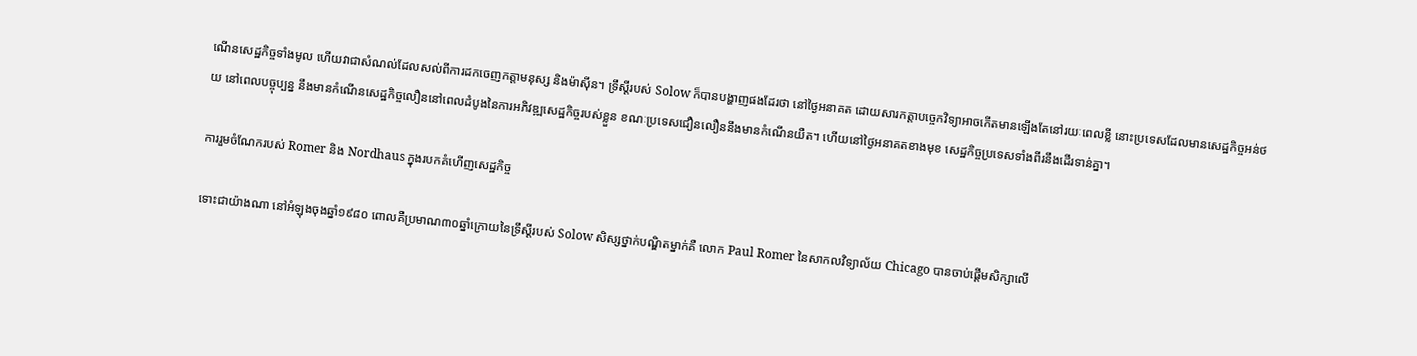ណើនសេដ្ឋកិច្ចទាំងមូល ហើយវាជាសំណល់ដែលសល់ពីការដកចេញកត្តាមនុស្ស និងម៉ាស៊ីន។ ទ្រឹស្ដីរបស់ Solow ក៏បានបង្ហាញផងដែរថា នៅថ្ងៃអនាគត ដោយសារកត្តាបច្ចេកវិទ្យាអាចកើតមានឡើងតែនៅរយៈពេលខ្លី នោះប្រទេសដែលមានសេដ្ឋកិច្ចអន់ថយ នៅពេលបច្ចុប្បន្ន នឹងមានកំណើនសេដ្ឋកិច្ចលឿននៅពេលដំបូងនៃការអភិវឌ្ឍសេដ្ឋកិច្ចរបស់ខ្លួន ខណៈប្រទេសជឿនលឿននឹងមានកំណើនយឺត។ ហើយនៅថ្ងៃអនាគតខាងមុខ សេដ្ឋកិច្ចប្រទេសទាំងពីរនឹងដើរទាន់គ្នា។

ការរួមចំណែករបស់ Romer និង Nordhaus ក្នុងរបកគំហើញសេដ្ឋកិច្ច

ទោះជាយ៉ាងណា នៅអំឡុងចុងឆ្នាំ១៩៨០ ពោលគឺប្រមាណ៣០ឆ្នាំក្រោយនៃទ្រឹស្ដីរបស់ Solow សិស្សថ្នាក់បណ្ឌិតម្នាក់គឺ លោក Paul Romer នៃសាកលវិទ្យាល័យ Chicago បានចាប់ផ្តើមសិក្សាលើ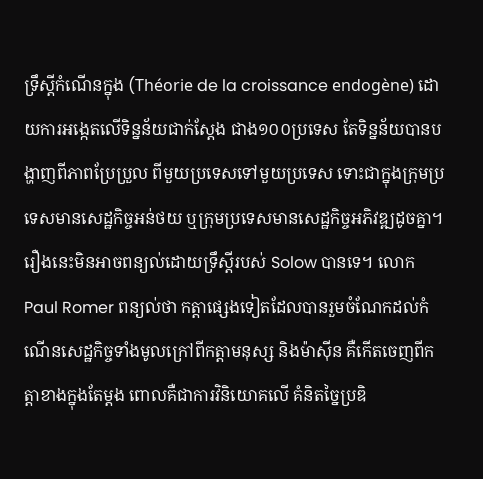ទ្រឹស្ដីកំណើនក្នុង (Théorie de la croissance endogène) ដោយការអង្កេតលើទិន្នន័យជាក់ស្ដែង ជាង១០០ប្រទេស តែទិន្នន័យបានបង្ហាញពីភាពប្រែប្រួល ពីមួយប្រទេសទៅមួយប្រទេស ទោះជាក្នុងក្រុមប្រទេសមានសេដ្ឋកិច្ចអន់ថយ ឬក្រុមប្រទេសមានសេដ្ឋកិច្ចអភិវឌ្ឍដូចគ្នា។ រឿងនេះមិនអាចពន្យល់ដោយទ្រឹស្ដីរបស់ Solow បានទេ។ លោក Paul Romer ពន្យល់ថា កត្តាផ្សេងទៀតដែលបានរួមចំណែកដល់កំណើនសេដ្ឋកិច្ចទាំងមូលក្រៅពីកត្តាមនុស្ស និងម៉ាស៊ីន គឺកើតចេញពីកត្តាខាងក្នុងតែម្ដង ពោលគឺជាការវិនិយោគលើ គំនិតច្នៃប្រឌិ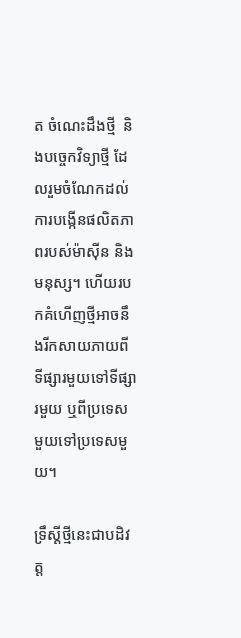ត ចំណេះដឹងថ្មី  និងបច្ចេកវិទ្យាថ្មី ដែលរួមចំណែកដល់ការបង្កើនផលិតភាពរបស់ម៉ាស៊ីន និងមនុស្ស។ ហើយរបកគំហើញថ្មីអាចនឹងរីកសាយភាយពីទីផ្សារមួយទៅទីផ្សារមួយ ឬពីប្រទេសមួយទៅប្រទេសមួយ។

ទ្រឹស្ដីថ្មីនេះជាបដិវត្ត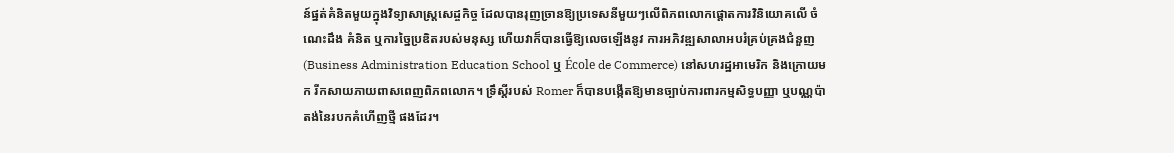ន៍ផ្នត់គំនិតមួយក្នុងវិទ្យាសាស្រ្ដសេដ្ចកិច្ច ដែលបានរុញច្រានឱ្យប្រទេសនីមួយៗលើពិភពលោកផ្តោតការវិនិយោគលើ ចំណេះដឹង គំនិត ឬការច្នៃប្រឌិតរបស់មនុស្ស ហើយវាក៏បានធ្វើឱ្យលេចឡើងនូវ ការអភិវឌ្ឍសាលាអបរំគ្រប់គ្រងជំនួញ (Business Administration Education School ឬ École de Commerce) នៅសហរដ្ឋអាមេរិក និងក្រោយមក រីកសាយភាយពាសពេញពិភពលោក។ ទ្រឹស្ដីរបស់ Romer ក៏បានបង្កើតឱ្យមានច្បាប់ការពារកម្មសិទ្ធបញ្ញា ឬបណ្ណប៉ាតង់នៃរបកគំហើញថ្មី ផងដែរ។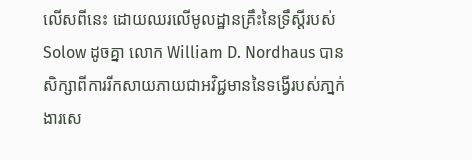លើសពីនេះ ដោយឈរលើមូលដ្ឋានគ្រឹះនៃទ្រឹស្ដីរបស់ Solow ដូចគ្នា លោក William D. Nordhaus បានសិក្សាពីការរីកសាយភាយជាអវិជ្ជមាននៃទង្វើរបស់ភា្នក់ងារសេ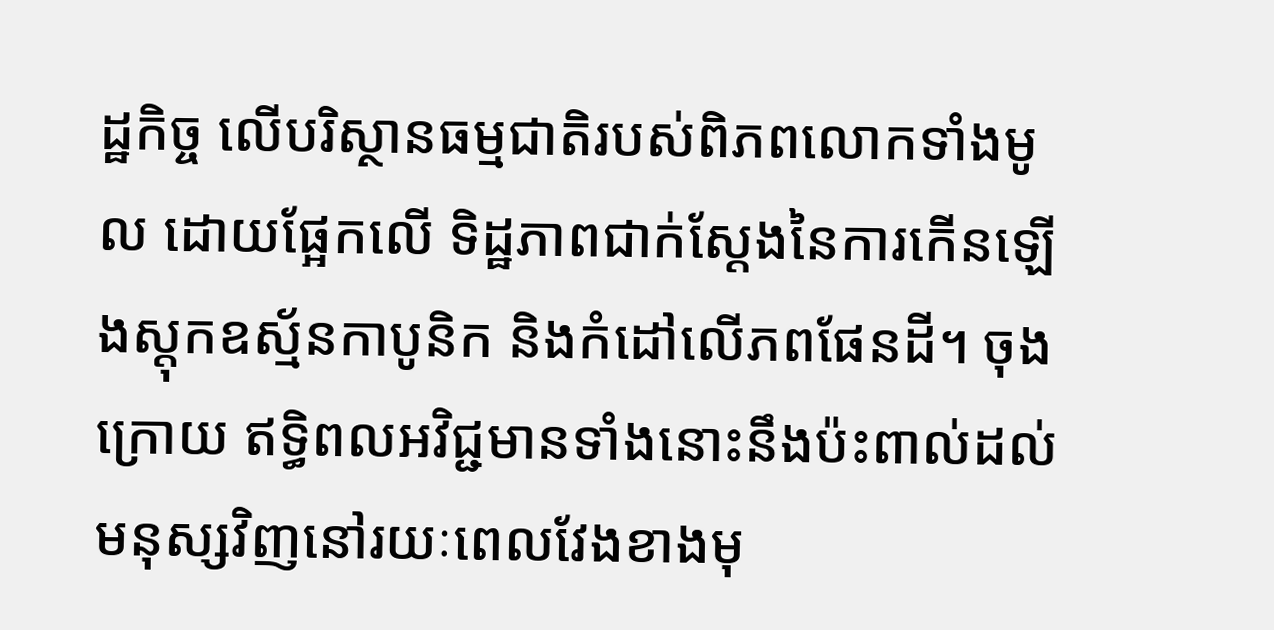ដ្ឋកិច្ច លើបរិស្ថានធម្មជាតិរបស់ពិភពលោកទាំងមូល ដោយផ្អែកលើ ទិដ្ឋភាពជាក់ស្ដែងនៃការកើនឡើងស្តុកឧស្ម័នកាបូនិក និងកំដៅលើភពផែនដី។ ចុងក្រោយ ឥទ្ធិពលអវិជ្ជមានទាំងនោះនឹងប៉ះពាល់ដល់មនុស្សវិញនៅរយៈពេលវែងខាងមុ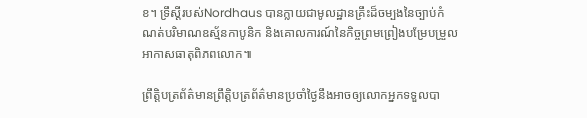ខ។ ទ្រឹស្ដីរបស់Nordhaus បានក្លាយជាមូលដ្ឋានគ្រឹះដ៏ចម្បងនៃច្បាប់កំណត់បរិមាណឧស្ម័នកាបូនិក និងគោលការណ៍នៃកិច្ចព្រមព្រៀងបម្រែបម្រួលអាកាសធាតុពិភពលោក៕

ព្រឹត្តិបត្រព័ត៌មានព្រឹត្តិបត្រព័ត៌មានប្រចាំថ្ងៃនឹងអាចឲ្យលោកអ្នកទទួលបា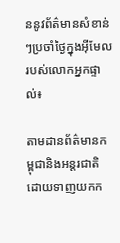ននូវព័ត៌មានសំខាន់ៗប្រចាំថ្ងៃក្នុងអ៊ីមែលរបស់លោកអ្នកផ្ទាល់៖

តាមដានព័ត៌មានកម្ពុជានិងអន្តរជាតិដោយទាញយកក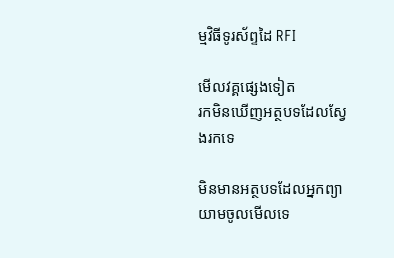ម្មវិធីទូរស័ព្ទដៃ RFI

មើលវគ្គផ្សេងទៀត
រកមិនឃើញអត្ថបទដែលស្វែងរកទេ

មិនមានអត្ថបទដែលអ្នកព្យាយាមចូលមើលទេ